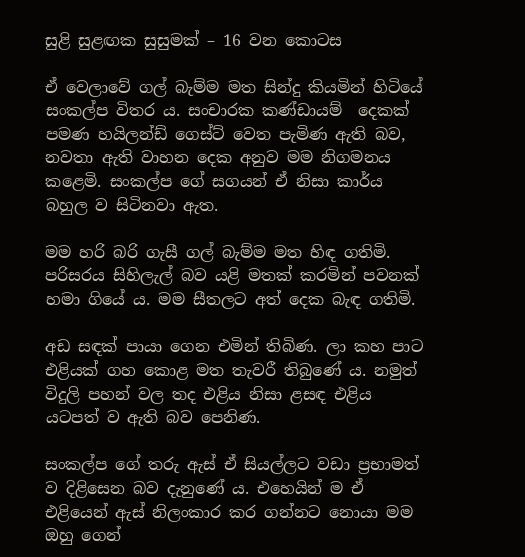සුළි සුළඟක සුසුමක් – 16 වන කොටස

ඒ වෙලාවේ ගල් බැම්ම මත සින්දු කියමින් හිටියේ සංකල්ප විතර ය. සංචාරක කණ්ඩායම්  දෙකක් පමණ හයිලන්ඩ් ගෙස්ට් වෙත පැමිණ ඇති බව, නවතා ඇති වාහන දෙක අනුව මම නිගමනය කළෙමි. සංකල්ප ගේ සගයන් ඒ නිසා කාර්ය බහුල ව සිටිනවා ඇත.

මම හරි බරි ගැසී ගල් බැම්ම මත හිඳ ගතිමි. පරිසරය සිහිලැල් බව යළි මතක් කරමින් පවනක් හමා ගියේ ය. මම සීතලට අත් දෙක බැඳ ගතිමි.

අඩ සඳක් පායා ගෙන එමින් තිබිණ. ලා කහ පාට එළියක් ගහ කොළ මත තැවරී තිබුණේ ය. නමුත් විදුලි පහන් වල තද එළිය නිසා ළසඳ එළිය යටපත් ව ඇති බව පෙනිණ.

සංකල්ප ගේ තරු ඇස් ඒ සියල්ලට වඩා ප්‍රභාමත් ව දිළිසෙන බව දැනුණේ ය. එහෙයින් ම ඒ එළියෙන් ඇස් නිලංකාර කර ගන්නට නොයා මම ඔහු ගෙන්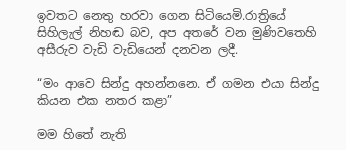ඉවතට නෙතු හරවා ගෙන සිටියෙමි.රාත්‍රියේ සිහිලැල් නිහඬ බව, අප අතරේ වන මුණිවතෙහි අසීරුව වැඩි වැඩියෙන් දනවන ලදී.

“මං ආවෙ සින්දු අහන්නනෙ. ඒ ගමන එයා සින්දු කියන එක නතර කළා”

මම හිතේ නැති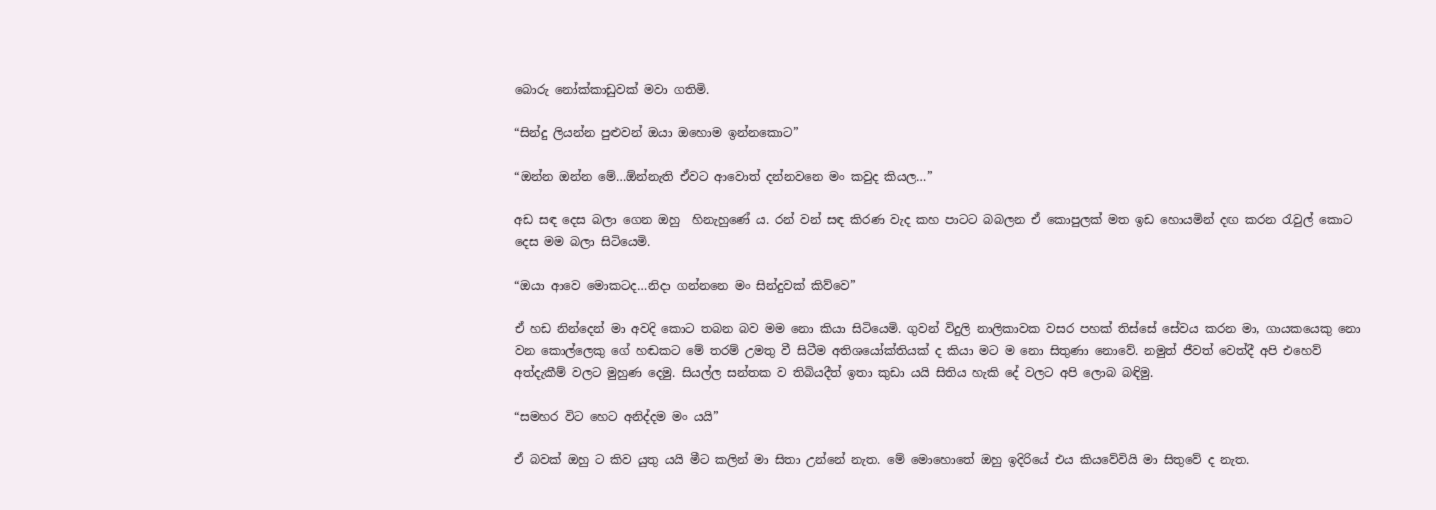බොරු නෝක්කාඩුවක් මවා ගතිමි.

“සින්දු ලියන්න පුළුවන් ඔයා ඔහොම ඉන්නකොට”

“ඔන්න ඔන්න මේ…ඕන්නැති ඒවට ආවොත් දන්නවනෙ මං කවුද කියල…”

අඩ සඳ දෙස බලා ගෙන ඔහු  හිනැහුණේ ය. රන් වන් සඳ කිරණ වැද කහ පාටට බබලන ඒ කොපුලක් මත ඉඩ හොයමින් දඟ කරන රැවුල් කොට දෙස මම බලා සිටියෙමි.

“ඔයා ආවෙ මොකටද…නිදා ගන්නනෙ මං සින්දුවක් කිව්වෙ”

ඒ හඩ නින්දෙන් මා අවදි කොට තබන බව මම නො කියා සිටියෙමි. ගුවන් විදුලි නාලිකාවක වසර පහක් තිස්සේ සේවය කරන මා, ගායකයෙකු නො වන කොල්ලෙකු ගේ හඬකට මේ තරම් උමතු වී සිටීම අතිශයෝක්තියක් ද කියා මට ම නො සිතුණා නොවේ. නමුත් ජීවත් වෙත්දී අපි එහෙව් අත්දැකීම් වලට මුහුණ දෙමු. සියල්ල සන්තක ව තිබියදීත් ඉතා කුඩා යයි සිතිය හැකි දේ වලට අපි ලොබ බඳිමු.

“සමහර විට හෙට අනිද්දම මං යයි”

ඒ බවක් ඔහු ට කිව යුතු යයි මීට කලින් මා සිතා උන්නේ නැත. මේ මොහොතේ ඔහු ඉදිරියේ එය කියවේවියි මා සිතුවේ ද නැත.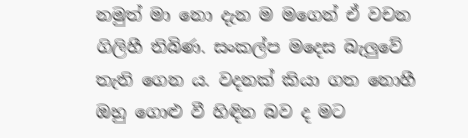නමුත් මා නො දැන ම මගෙන් ඒ වචන ගිලිහී තිබිණ. සංකල්ප මදෙස බැලුවේ තැති ගෙන ය. වදනක් කියා ගත නොහී ඔහු ගොළු වී හිඳින බව ද මට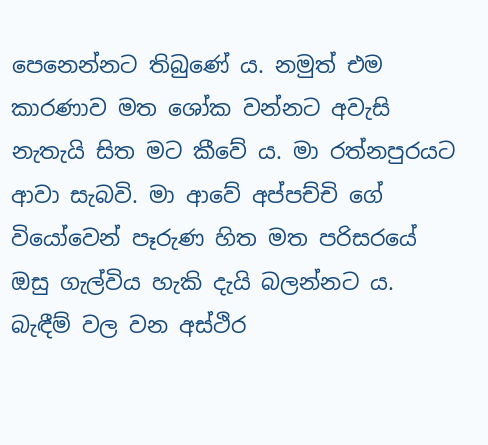පෙනෙන්නට තිබුණේ ය. නමුත් එම කාරණාව මත ශෝක වන්නට අවැසි නැතැයි සිත මට කීවේ ය. මා රත්නපුරයට ආවා සැබවි. මා ආවේ අප්පච්චි ගේ වියෝවෙන් පෑරුණ හිත මත පරිසරයේ ඔසු ගැල්විය හැකි දැයි බලන්නට ය. බැඳීම් වල වන අස්ථිර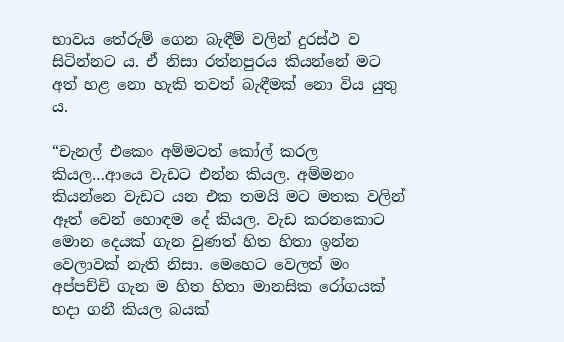භාවය තේරුම් ගෙන බැඳීම් වලින් දුරස්ථ ව සිටින්නට ය. ඒ නිසා රත්නපුරය කියන්නේ මට අත් හළ නො හැකි තවත් බැඳීමක් නො විය යුතු ය.

“චැනල් එකෙං අම්මටත් කෝල් කරල කියල…ආයෙ වැඩට එන්න කියල. අම්මනං කියන්නෙ වැඩට යන එක තමයි මට මතක වලින් ඈත් වෙන් හොඳම දේ කියල. වැඩ කරනකොට මොන දෙයක් ගැන වුණත් හිත හිතා ඉන්න වෙලාවක් නැති නිසා. මෙහෙට වෙලත් මං අප්පච්චි ගැන ම හිත හිතා මානසික රෝගයක් හදා ගනී කියල බයක්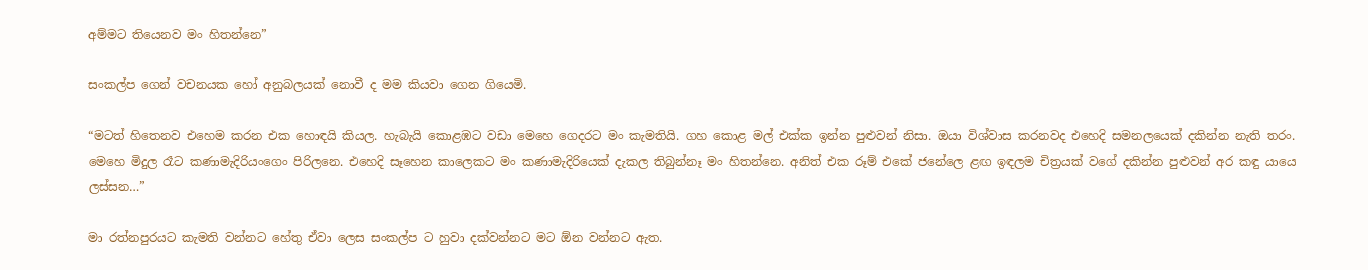අම්මට තියෙනව මං හිතන්නෙ”

සංකල්ප ගෙන් වචනයක හෝ අනුබලයක් නොවී ද මම කියවා ගෙන ගියෙමි.

“මටත් හිතෙනව එහෙම කරන එක හොඳයි කියල. හැබැයි කොළඹට වඩා මෙහෙ ගෙදරට මං කැමතියි. ගහ කොළ මල් එක්ක ඉන්න පුළුවන් නිසා. ඔයා විශ්වාස කරනවද එහෙදි සමනලයෙක් දකින්න නැති තරං. මෙහෙ මිදුල රෑට කණාමැදිරියංගෙං පිරිලනෙ. එහෙදි සෑහෙන කාලෙකට මං කණාමැදිරියෙක් දැකල තිබුන්නෑ මං හිතන්නෙ. අනිත් එක රූම් එකේ ජනේලෙ ළඟ ඉඳලම චිත්‍රයක් වගේ දකින්න පුළුවන් අර කඳු යායෙ ලස්සන…”

මා රත්නපුරයට කැමති වන්නට හේතු ඒවා ලෙස සංකල්ප ට හුවා දක්වන්නට මට ඕන වන්නට ඇත.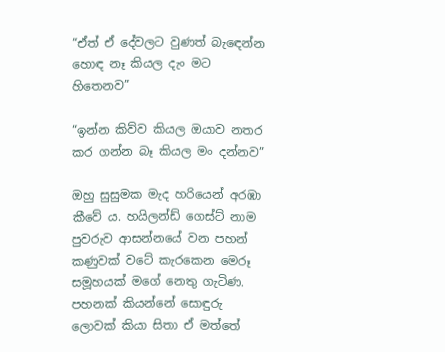“ඒත් ඒ දේවලට වුණත් බැඳෙන්න හොඳ නෑ කියල දැං මට හිතෙනව”

“ඉන්න කිව්ව කියල ඔයාව නතර කර ගන්න බෑ කියල මං දන්නව”

ඔහු සුසුමක මැද හරියෙන් අරඹා කීවේ ය. හයිලන්ඩ් ගෙස්ට් නාම පුවරුව ආසන්නයේ වන පහන් කණුවක් වටේ කැරකෙන මෙරූ සමූහයක් මගේ නෙතු ගැටිණ.  පහනක් කියන්නේ සොඳුරු ලොවක් කියා සිතා ඒ මත්තේ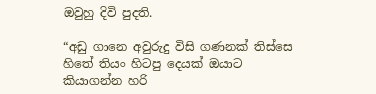ඔවුහු දිවි පුදති.

“අඩු ගානෙ අවුරුදු විසි ගණනක් තිස්සෙ හිතේ තියං හිටපු දෙයක් ඔයාට කියාගන්න හරි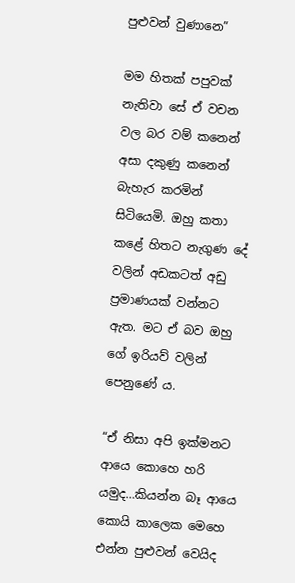පුළුවන් වුණානෙ”

මම හිතක් පපුවක් නැතිවා සේ ඒ වචන වල බර වම් කනෙන් අසා දකුණු කනෙන් බැහැර කරමින් සිටියෙමි. ඔහු කතා කළේ හිතට නැගුණ දේ වලින් අඩකටත් අඩු ප්‍රමාණයක් වන්නට ඇත. මට ඒ බව ඔහු ගේ ඉරියව් වලින් පෙනුණේ ය.

“ඒ නිසා අපි ඉක්මනට ආයෙ කොහෙ හරි යමුද…කියන්න බෑ ආයෙ කොයි කාලෙක මෙහෙ එන්න පුළුවන් වෙයිද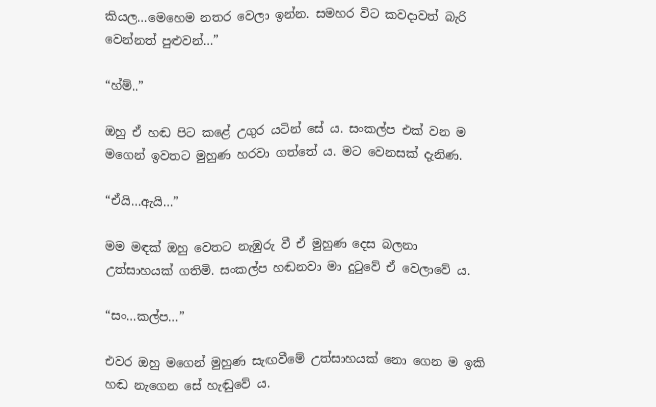කියල…මෙහෙම නතර වෙලා ඉන්න. සමහර විට කවදාවත් බැරි වෙන්නත් පුළුවන්…”

“හ්ම්..”

ඔහු ඒ හඬ පිට කළේ උගුර යටින් සේ ය. සංකල්ප එක් වන ම මගෙන් ඉවතට මුහුණ හරවා ගත්තේ ය. මට වෙනසක් දැනිණ.

“ඒයි…ඇයි…”

මම මඳක් ඔහු වෙතට නැඹුරු වී ඒ මුහුණ දෙස බලනා උත්සාහයක් ගතිමි. සංකල්ප හඬනවා මා දුටුවේ ඒ වෙලාවේ ය.

“සං…කල්ප…”

එවර ඔහු මගෙන් මුහුණ සැඟවීමේ උත්සාහයක් නො ගෙන ම ඉකි හඬ නැගෙන සේ හැඬුවේ ය.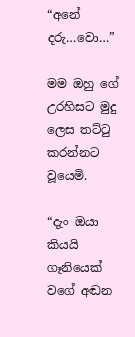“අනේ දරු…වො…”

මම ඔහු ගේ උරහිසට මුදු ලෙස තට්ටු කරන්නට වූයෙමි.

“දැං ඔයා කියයි ගෑනියෙක් වගේ අඬන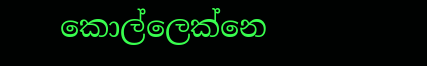කොල්ලෙක්නෙ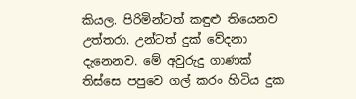කියල. පිරිමින්ටත් කඳුළු තියෙනව උත්තරා. උන්ටත් දුක් වේදනා දැනෙනව. මේ අවුරුදු ගාණක් තිස්සෙ පපුවෙ ගල් කරං හිටිය දුක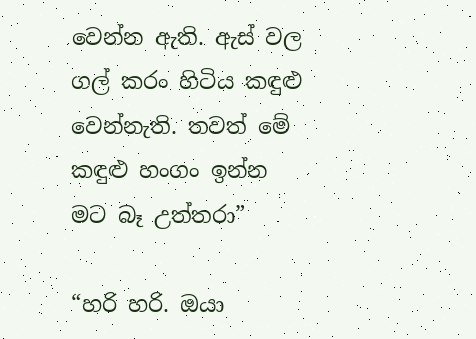වෙන්න ඇති. ඇස් වල ගල් කරං හිටිය කඳුළු වෙන්නැති. තවත් මේ කඳුළු හංගං ඉන්න මට බෑ උත්තරා”

“හරි හරි. ඔයා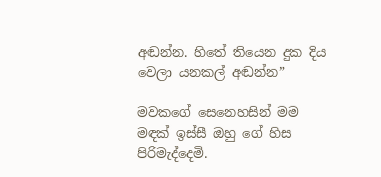අඬන්න. හිතේ තියෙන දුක දිය වෙලා යනකල් අඬන්න”

මවකගේ සෙනෙහසින් මම මඳක් ඉස්සී ඔහු ගේ හිස පිරිමැද්දෙමි.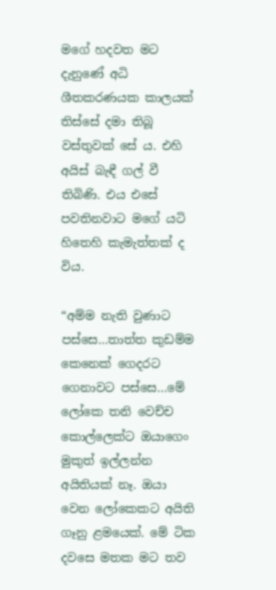මගේ හදවත මට දැනුණේ අධි ශීතකරණයක කාලයක් තිස්සේ දමා තිබූ වස්තුවක් සේ ය. එහි අයිස් බැඳී ගල් වී තිබිණි. එය එසේ පවතිනවාට මගේ යටි හිතෙහි කැමැත්තක් ද විය.

“අම්ම නැති වුණාට පස්සෙ…තාත්ත කුඩම්ම කෙනෙක් ගෙදරට ගෙනාවට පස්සෙ…මේ ලෝකෙ තනි වෙච්ච කොල්ලෙක්ට ඔයාගෙං මුකුත් ඉල්ලන්න අයිතියක් නෑ. ඔයා වෙන ලෝකෙකට අයිති ගෑනු ළමයෙක්. මේ ටික දවසෙ මතක මට තව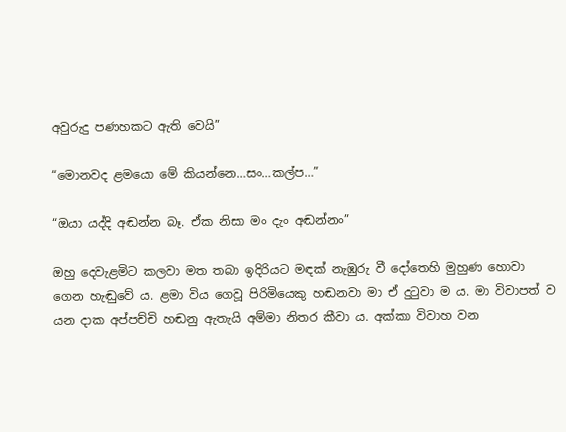අවුරුදු පණහකට ඇති වෙයි”

“මොනවද ළමයො මේ කියන්නෙ…සං…කල්ප…”

“ඔයා යද්දි අඬන්න බෑ. ඒක නිසා මං දැං අඬන්නං”

ඔහු දෙවැළමිට කලවා මත තබා ඉදිරියට මඳක් නැඹුරු වී දෝතෙහි මුහුණ හොවා ගෙන හැඬුවේ ය. ළමා විය ගෙවූ පිරිමියෙකු හඬනවා මා ඒ දුටුවා ම ය. මා විවාපත් ව යන දාක අප්පච්චි හඬනු ඇතැයි අම්මා නිතර කීවා ය. අක්කා විවාහ වන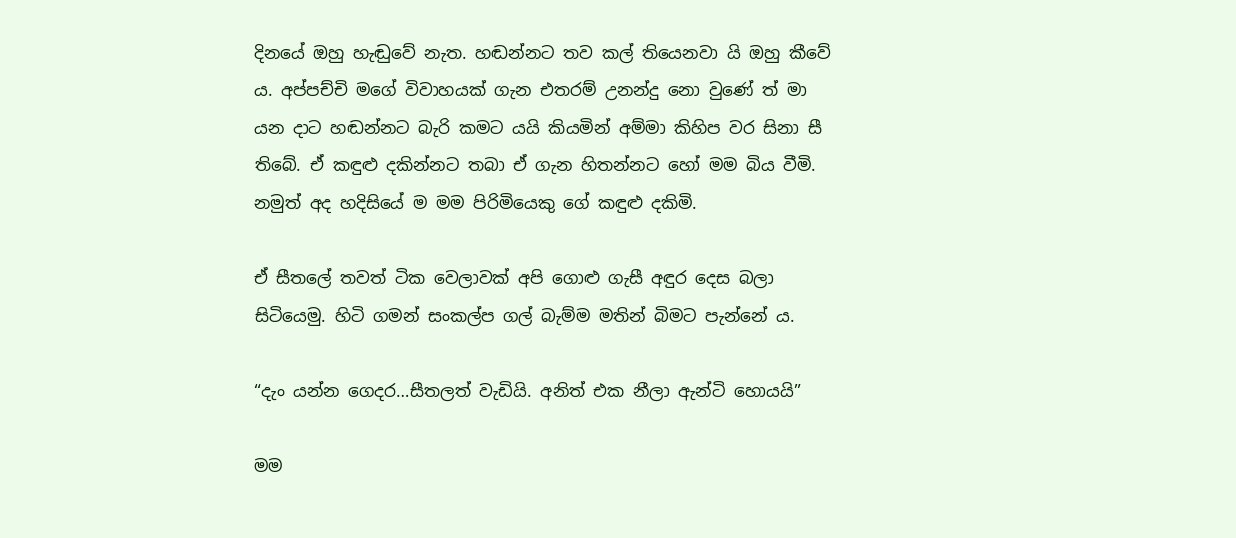දිනයේ ඔහු හැඬුවේ නැත. හඬන්නට තව කල් තියෙනවා යි ඔහු කීවේ ය. අප්පච්චි මගේ විවාහයක් ගැන එතරම් උනන්දු නො වුණේ ත් මා යන දාට හඬන්නට බැරි කමට යයි කියමින් අම්මා කිහිප වර සිනා සී තිබේ. ඒ කඳුළු දකින්නට තබා ඒ ගැන හිතන්නට හෝ මම බිය වීමි. නමුත් අද හදිසියේ ම මම පිරිමියෙකු ගේ කඳුළු දකිමි.

ඒ සීතලේ තවත් ටික වෙලාවක් අපි ගොළු ගැසී අඳුර දෙස බලා සිටියෙමු. හිටි ගමන් සංකල්ප ගල් බැම්ම මතින් බිමට පැන්නේ ය.

“දැං යන්න ගෙදර…සීතලත් වැඩියි. අනිත් එක නීලා ඇන්ටි හොයයි”

මම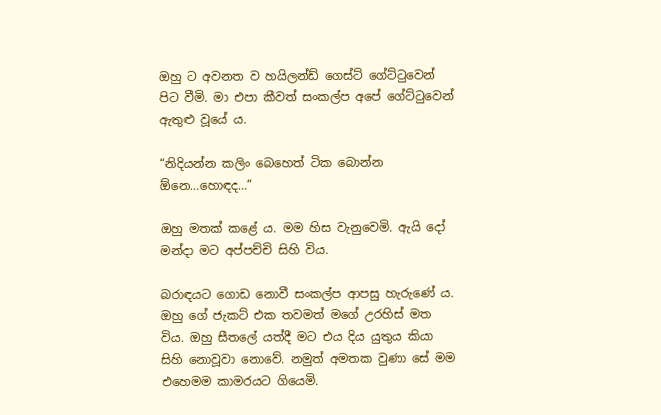ඔහු ට අවනත ව හයිලන්ඩ් ගෙස්ට් ගේට්ටුවෙන් පිට වීමි. මා එපා කීවත් සංකල්ප අපේ ගේට්ටුවෙන් ඇතුළු වූයේ ය.

“නිදියන්න කලිං බෙහෙත් ටික බොන්න ඕනෙ…හොඳද…”

ඔහු මතක් කළේ ය. මම හිස වැනුවෙමි. ඇයි දෝ මන්දා මට අප්පච්චි සිහි විය.

බරාඳයට ගොඩ නොවී සංකල්ප ආපසු හැරුණේ ය. ඔහු ගේ ජැකට් එක තවමත් මගේ උරහිස් මත විය. ඔහු සීතලේ යත්දී මට එය දිය යුතුය කියා සිහි නොවූවා නොවේ. නමුත් අමතක වුණා සේ මම එහෙමම කාමරයට ගියෙමි.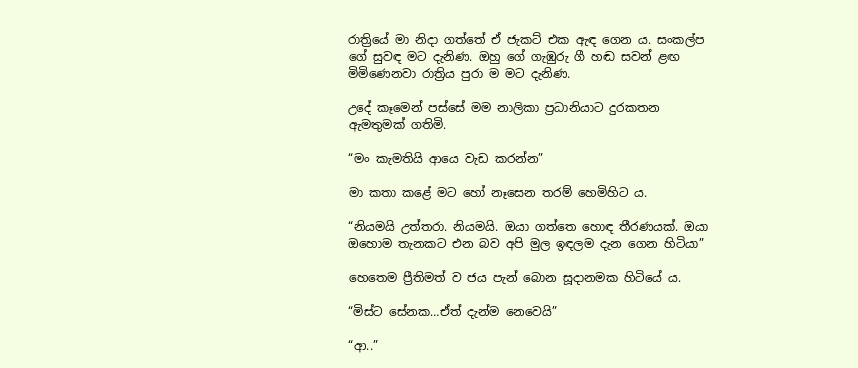රාත්‍රියේ මා නිදා ගත්තේ ඒ ජැකට් එක ඇඳ ගෙන ය. සංකල්ප ගේ සුවඳ මට දැනිණ. ඔහු ගේ ගැඹුරු ගී හඬ සවන් ළඟ මිමිණෙනවා රාත්‍රිය පුරා ම මට දැනිණ.

උදේ කෑමෙන් පස්සේ මම නාලිකා ප්‍රධානියාට දුරකතන ඇමතුමක් ගතිමි.

“මං කැමතියි ආයෙ වැඩ කරන්න”

මා කතා කළේ මට හෝ නෑසෙන තරම් හෙමිහිට ය.

“නියමයි උත්තරා. නියමයි. ඔයා ගත්තෙ හොඳ තීරණයක්. ඔයා ඔහොම තැනකට එන බව අපි මුල ඉඳලම දැන ගෙන හිටියා”

හෙතෙම ප්‍රීතිමත් ව ජය පැන් බොන සූදානමක හිටියේ ය.

“මිස්ට සේනක…ඒත් දැන්ම නෙවෙයි”

“ආ..”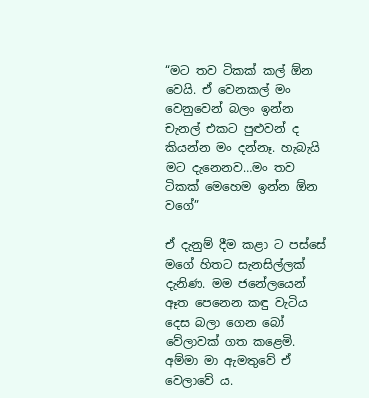“මට තව ටිකක් කල් ඕන වෙයි. ඒ වෙනකල් මං වෙනුවෙන් බලං ඉන්න චැනල් එකට පුළුවන් ද කියන්න මං දන්නෑ. හැබැයි මට දැනෙනව…මං තව ටිකක් මෙහෙම ඉන්න ඕන වගේ”

ඒ දැනුම් දීම කළා ට පස්සේ මගේ හිතට සැනසිල්ලක් දැනිණ. මම ජනේලයෙන් ඈත පෙනෙන කඳු වැටිය දෙස බලා ගෙන බෝ වේලාවක් ගත කළෙමි. අම්මා මා ඇමතුවේ ඒ වෙලාවේ ය.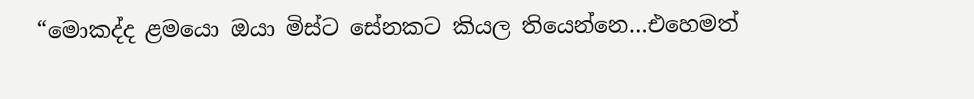“මොකද්ද ළමයො ඔයා මිස්ට සේනකට කියල තියෙන්නෙ…එහෙමත්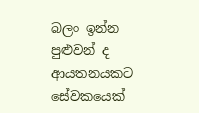බලං ඉන්න පුළුවන් ද ආයතනයකට සේවකයෙක්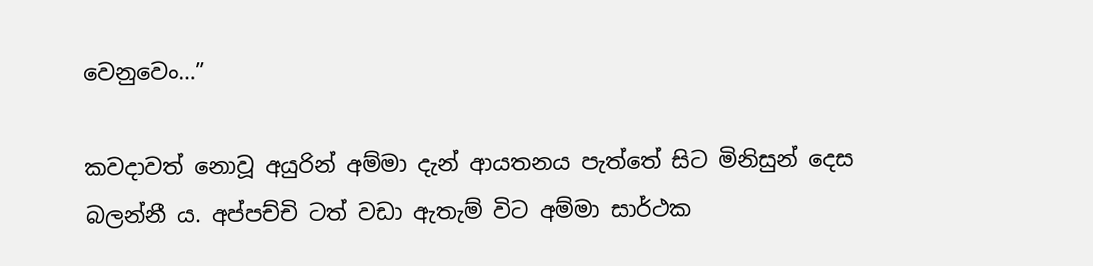වෙනුවෙං…”

කවදාවත් නොවූ අයුරින් අම්මා දැන් ආයතනය පැත්තේ සිට මිනිසුන් දෙස බලන්නී ය. අප්පච්චි ටත් වඩා ඇතැම් විට අම්මා සාර්ථක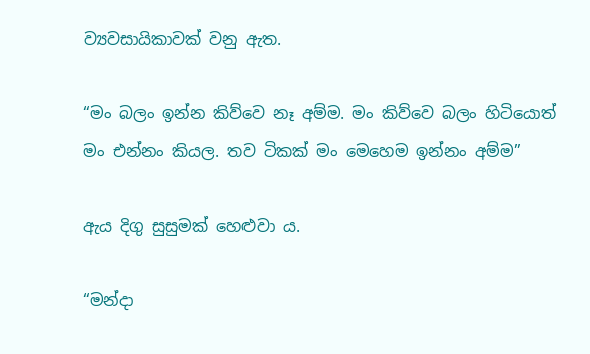ව්‍යවසායිකාවක් වනු ඇත.

“මං බලං ඉන්න කිව්වෙ නෑ අම්ම. මං කිව්වෙ බලං හිටියොත් මං එන්නං කියල. තව ටිකක් මං මෙහෙම ඉන්නං අම්ම”

ඇය දිගු සුසුමක් හෙළුවා ය.

“මන්දා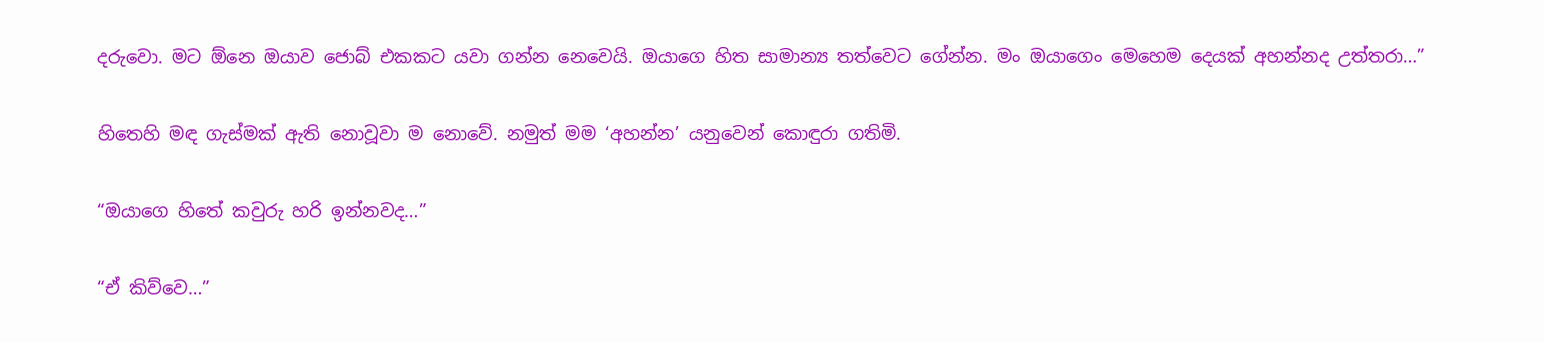දරුවො. මට ඕනෙ ඔයාව ජොබ් එකකට යවා ගන්න නෙවෙයි. ඔයාගෙ හිත සාමාන්‍ය තත්වෙට ගේන්න. මං ඔයාගෙං මෙහෙම දෙයක් අහන්නද උත්තරා…”

හිතෙහි මඳ ගැස්මක් ඇති නොවූවා ම නොවේ. නමුත් මම ‘අහන්න’ යනුවෙන් කොඳුරා ගතිමි.

“ඔයාගෙ හිතේ කවුරු හරි ඉන්නවද…”

“ඒ කිව්වෙ…”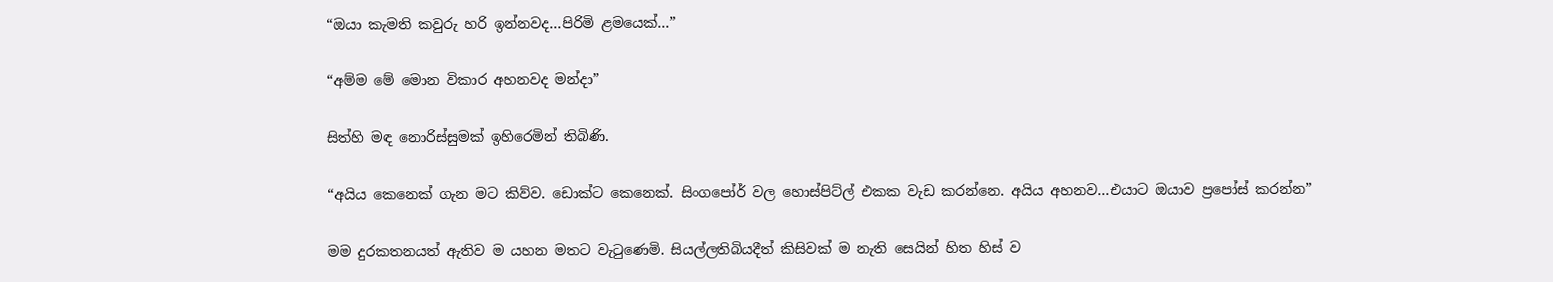“ඔයා කැමති කවුරු හරි ඉන්නවද…පිරිමි ළමයෙක්…”

“අම්ම මේ මොන විකාර අහනවද මන්දා”

සිත්හි මඳ නොරිස්සුමක් ඉහිරෙමින් තිබිණි.

“අයිය කෙනෙක් ගැන මට කිව්ව. ඩොක්ට කෙනෙක්. සිංගපෝර් වල හොස්පිට්ල් එකක වැඩ කරන්නෙ. අයිය අහනව…එයාට ඔයාව ප්‍රපෝස් කරන්න”

මම දුරකතනයත් ඇතිව ම යහන මතට වැටුණෙමි. සියල්ලතිබියදීත් කිසිවක් ම නැති සෙයින් හිත හිස් ව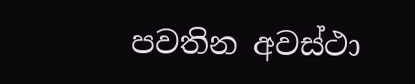පවතින අවස්ථා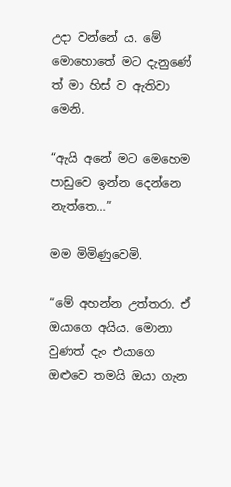උදා වන්නේ ය. මේ මොහොතේ මට දැනුණේ ත් මා හිස් ව ඇතිවා මෙනි.

“ඇයි අනේ මට මෙහෙම පාඩුවෙ ඉන්න දෙන්නෙ නැත්තෙ…”

මම මිමිණුවෙමි.

“මේ අහන්න උත්තරා. ඒ ඔයාගෙ අයිය. මොනා වුණත් දැං එයාගෙ ඔළුවෙ තමයි ඔයා ගැන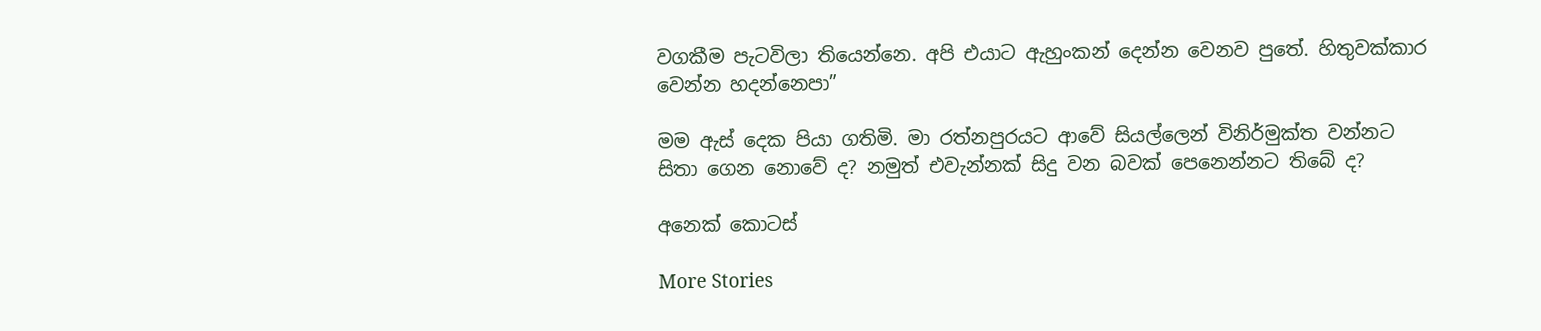වගකීම පැටවිලා තියෙන්නෙ. අපි එයාට ඇහුංකන් දෙන්න වෙනව පුතේ. හිතුවක්කාර වෙන්න හදන්නෙපා”

මම ඇස් දෙක පියා ගතිමි. මා රත්නපුරයට ආවේ සියල්ලෙන් විනිර්මුක්ත වන්නට සිතා ගෙන නොවේ ද? නමුත් එවැන්නක් සිදු වන බවක් පෙනෙන්නට තිබේ ද?

අනෙක් කොටස්

More Stories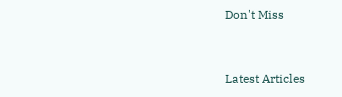Don't Miss


Latest Articles